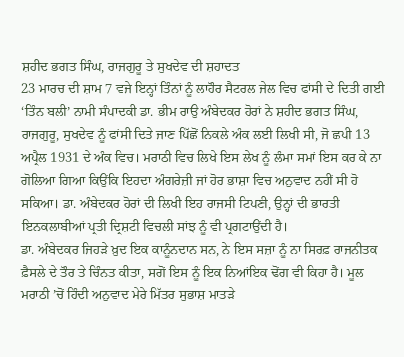ਸ਼ਹੀਦ ਭਗਤ ਸਿੰਘ, ਰਾਜਗੁਰੂ ਤੇ ਸੁਖਦੇਵ ਦੀ ਸ਼ਹਾਦਤ
23 ਮਾਰਚ ਦੀ ਸ਼ਾਮ 7 ਵਜੇ ਇਨ੍ਹਾਂ ਤਿੰਨਾਂ ਨੂੰ ਲਾਹੌਰ ਸੈਟਰਲ ਜੇਲ ਵਿਚ ਫਾਂਸੀ ਦੇ ਦਿਤੀ ਗਈ
‘ਤਿੰਨ ਬਲੀ’ ਨਾਮੀ ਸੰਪਾਦਕੀ ਡਾ. ਭੀਮ ਰਾਉ ਅੰਬੇਦਕਰ ਹੋਰਾਂ ਨੇ ਸ਼ਹੀਦ ਭਗਤ ਸਿੰਘ, ਰਾਜਗੁਰੂ, ਸੁਖਦੇਵ ਨੂੰ ਫਾਂਸੀ ਦਿਤੇ ਜਾਣ ਪਿੱਛੋਂ ਨਿਕਲੇ ਅੰਕ ਲਈ ਲਿਖੀ ਸੀ, ਜੋ ਛਪੀ 13 ਅਪ੍ਰੈਲ 1931 ਦੇ ਅੰਕ ਵਿਚ। ਮਰਾਠੀ ਵਿਚ ਲਿਖੇ ਇਸ ਲੇਖ ਨੂੰ ਲੰਮਾ ਸਮਾਂ ਇਸ ਕਰ ਕੇ ਨਾ ਗੋਲਿਆ ਗਿਆ ਕਿਉਂਕਿ ਇਹਦਾ ਅੰਗਰੇਜ਼ੀ ਜਾਂ ਹੋਰ ਭਾਸ਼ਾ ਵਿਚ ਅਨੁਵਾਦ ਨਹੀਂ ਸੀ ਹੋ ਸਕਿਆ। ਡਾ. ਅੰਬੇਦਕਰ ਹੋਰਾਂ ਦੀ ਲਿਖੀ ਇਹ ਰਾਜਸੀ ਟਿਪਣੀ, ਉਨ੍ਹਾਂ ਦੀ ਭਾਰਤੀ ਇਨਕਲਾਬੀਆਂ ਪ੍ਰਤੀ ਦ੍ਰਿਸ਼ਟੀ ਵਿਚਲੀ ਸਾਂਝ ਨੂੰ ਵੀ ਪ੍ਰਗਟਾਉਂਦੀ ਹੈ।
ਡਾ. ਅੰਬੇਦਕਰ ਜਿਹੜੇ ਖ਼ੁਦ ਇਕ ਕਾਨੂੰਨਦਾਨ ਸਨ, ਨੇ ਇਸ ਸਜ਼ਾ ਨੂੰ ਨਾ ਸਿਰਫ਼ ਰਾਜਨੀਤਕ ਫ਼ੈਸਲੇ ਦੇ ਤੌਰ ਤੇ ਚਿੰਨਤ ਕੀਤਾ, ਸਗੋਂ ਇਸ ਨੂੰ ਇਕ ਨਿਆਂਇਕ ਢੋਂਗ ਵੀ ਕਿਹਾ ਹੈ। ਮੂਲ ਮਰਾਠੀ ’ਚੋਂ ਹਿੰਦੀ ਅਨੁਵਾਦ ਮੇਰੇ ਮਿੱਤਰ ਸੁਭਾਸ਼ ਮਾਤੜੇ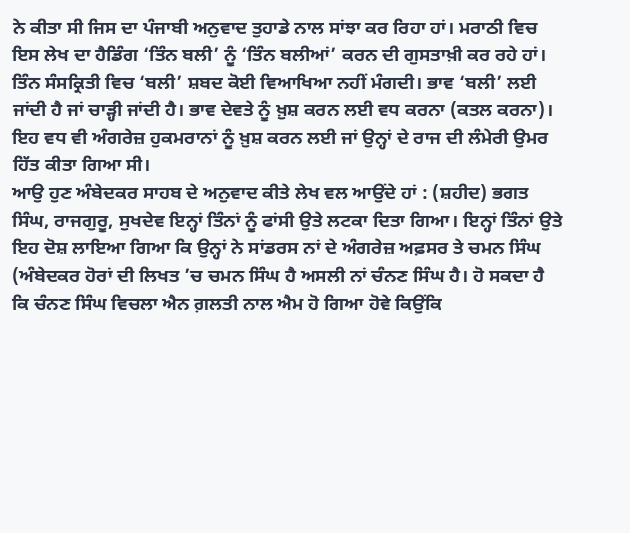ਨੇ ਕੀਤਾ ਸੀ ਜਿਸ ਦਾ ਪੰਜਾਬੀ ਅਨੁਵਾਦ ਤੁਹਾਡੇ ਨਾਲ ਸਾਂਝਾ ਕਰ ਰਿਹਾ ਹਾਂ। ਮਰਾਠੀ ਵਿਚ ਇਸ ਲੇਖ ਦਾ ਹੈਡਿੰਗ ‘ਤਿੰਨ ਬਲੀ’ ਨੂੰ ‘ਤਿੰਨ ਬਲੀਆਂ’ ਕਰਨ ਦੀ ਗੁਸਤਾਖ਼ੀ ਕਰ ਰਹੇ ਹਾਂ। ਤਿੰਨ ਸੰਸਕ੍ਰਿਤੀ ਵਿਚ ‘ਬਲੀ’ ਸ਼ਬਦ ਕੋਈ ਵਿਆਖਿਆ ਨਹੀਂ ਮੰਗਦੀ। ਭਾਵ ‘ਬਲੀ’ ਲਈ ਜਾਂਦੀ ਹੈ ਜਾਂ ਚਾੜ੍ਹੀ ਜਾਂਦੀ ਹੈ। ਭਾਵ ਦੇਵਤੇ ਨੂੰ ਖ਼ੁਸ਼ ਕਰਨ ਲਈ ਵਧ ਕਰਨਾ (ਕਤਲ ਕਰਨਾ)। ਇਹ ਵਧ ਵੀ ਅੰਗਰੇਜ਼ ਹੁਕਮਰਾਨਾਂ ਨੂੰ ਖ਼ੁਸ਼ ਕਰਨ ਲਈ ਜਾਂ ਉਨ੍ਹਾਂ ਦੇ ਰਾਜ ਦੀ ਲੰਮੇਰੀ ਉਮਰ ਹਿੱਤ ਕੀਤਾ ਗਿਆ ਸੀ।
ਆਉ ਹੁਣ ਅੰਬੇਦਕਰ ਸਾਹਬ ਦੇ ਅਨੁਵਾਦ ਕੀਤੇ ਲੇਖ ਵਲ ਆਉਂਦੇ ਹਾਂ : (ਸ਼ਹੀਦ) ਭਗਤ ਸਿੰਘ, ਰਾਜਗੁਰੂ, ਸੁਖਦੇਵ ਇਨ੍ਹਾਂ ਤਿੰਨਾਂ ਨੂੰ ਫਾਂਸੀ ਉਤੇ ਲਟਕਾ ਦਿਤਾ ਗਿਆ। ਇਨ੍ਹਾਂ ਤਿੰਨਾਂ ਉਤੇ ਇਹ ਦੋਸ਼ ਲਾਇਆ ਗਿਆ ਕਿ ਉਨ੍ਹਾਂ ਨੇ ਸਾਂਡਰਸ ਨਾਂ ਦੇ ਅੰਗਰੇਜ਼ ਅਫ਼ਸਰ ਤੇ ਚਮਨ ਸਿੰਘ (ਅੰਬੇਦਕਰ ਹੋਰਾਂ ਦੀ ਲਿਖਤ ’ਚ ਚਮਨ ਸਿੰਘ ਹੈ ਅਸਲੀ ਨਾਂ ਚੰਨਣ ਸਿੰਘ ਹੈ। ਹੋ ਸਕਦਾ ਹੈ ਕਿ ਚੰਨਣ ਸਿੰਘ ਵਿਚਲਾ ਐਨ ਗ਼ਲਤੀ ਨਾਲ ਐਮ ਹੋ ਗਿਆ ਹੋਵੇ ਕਿਉਂਕਿ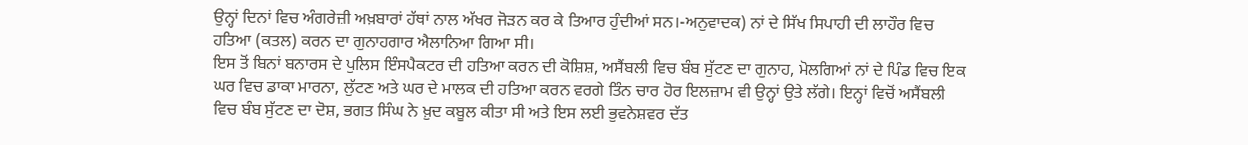ਉਨ੍ਹਾਂ ਦਿਨਾਂ ਵਿਚ ਅੰਗਰੇਜ਼ੀ ਅਖ਼ਬਾਰਾਂ ਹੱਥਾਂ ਨਾਲ ਅੱਖਰ ਜੋੜਨ ਕਰ ਕੇ ਤਿਆਰ ਹੁੰਦੀਆਂ ਸਨ।-ਅਨੁਵਾਦਕ) ਨਾਂ ਦੇ ਸਿੱਖ ਸਿਪਾਹੀ ਦੀ ਲਾਹੌਰ ਵਿਚ ਹਤਿਆ (ਕਤਲ) ਕਰਨ ਦਾ ਗੁਨਾਹਗਾਰ ਐਲਾਨਿਆ ਗਿਆ ਸੀ।
ਇਸ ਤੋਂ ਬਿਨਾਂ ਬਨਾਰਸ ਦੇ ਪੁਲਿਸ ਇੰਸਪੈਕਟਰ ਦੀ ਹਤਿਆ ਕਰਨ ਦੀ ਕੋਸ਼ਿਸ਼, ਅਸੈਂਬਲੀ ਵਿਚ ਬੰਬ ਸੁੱਟਣ ਦਾ ਗੁਨਾਹ, ਮੋਲਗਿਆਂ ਨਾਂ ਦੇ ਪਿੰਡ ਵਿਚ ਇਕ ਘਰ ਵਿਚ ਡਾਕਾ ਮਾਰਨਾ, ਲੁੱਟਣ ਅਤੇ ਘਰ ਦੇ ਮਾਲਕ ਦੀ ਹਤਿਆ ਕਰਨ ਵਰਗੇ ਤਿੰਨ ਚਾਰ ਹੋਰ ਇਲਜ਼ਾਮ ਵੀ ਉਨ੍ਹਾਂ ਉਤੇ ਲੱਗੇ। ਇਨ੍ਹਾਂ ਵਿਚੋਂ ਅਸੈਂਬਲੀ ਵਿਚ ਬੰਬ ਸੁੱਟਣ ਦਾ ਦੋਸ਼, ਭਗਤ ਸਿੰਘ ਨੇ ਖ਼ੁਦ ਕਬੂਲ ਕੀਤਾ ਸੀ ਅਤੇ ਇਸ ਲਈ ਭੁਵਨੇਸ਼ਵਰ ਦੱਤ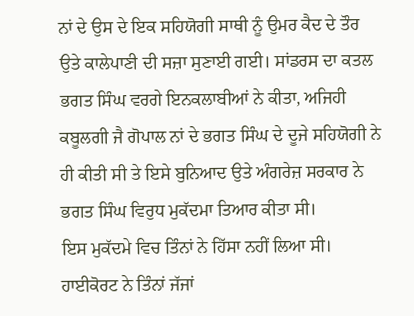ਨਾਂ ਦੇ ਉਸ ਦੇ ਇਕ ਸਹਿਯੋਗੀ ਸਾਥੀ ਨੂੰ ਉਮਰ ਕੈਦ ਦੇ ਤੌਰ ਉਤੇ ਕਾਲੇਪਾਣੀ ਦੀ ਸਜ਼ਾ ਸੁਣਾਈ ਗਈ। ਸਾਂਡਰਸ ਦਾ ਕਤਲ ਭਗਤ ਸਿੰਘ ਵਰਗੇ ਇਨਕਲਾਬੀਆਂ ਨੇ ਕੀਤਾ, ਅਜਿਹੀ ਕਬੂਲਗੀ ਜੈ ਗੋਪਾਲ ਨਾਂ ਦੇ ਭਗਤ ਸਿੰਘ ਦੇ ਦੂਜੇ ਸਹਿਯੋਗੀ ਨੇ ਹੀ ਕੀਤੀ ਸੀ ਤੇ ਇਸੇ ਬੁਨਿਆਦ ਉਤੇ ਅੰਗਰੇਜ਼ ਸਰਕਾਰ ਨੇ ਭਗਤ ਸਿੰਘ ਵਿਰੁਧ ਮੁਕੱਦਮਾ ਤਿਆਰ ਕੀਤਾ ਸੀ।
ਇਸ ਮੁਕੱਦਮੇ ਵਿਚ ਤਿੰਨਾਂ ਨੇ ਹਿੱਸਾ ਨਹੀਂ ਲਿਆ ਸੀ। ਹਾਈਕੋਰਟ ਨੇ ਤਿੰਨਾਂ ਜੱਜਾਂ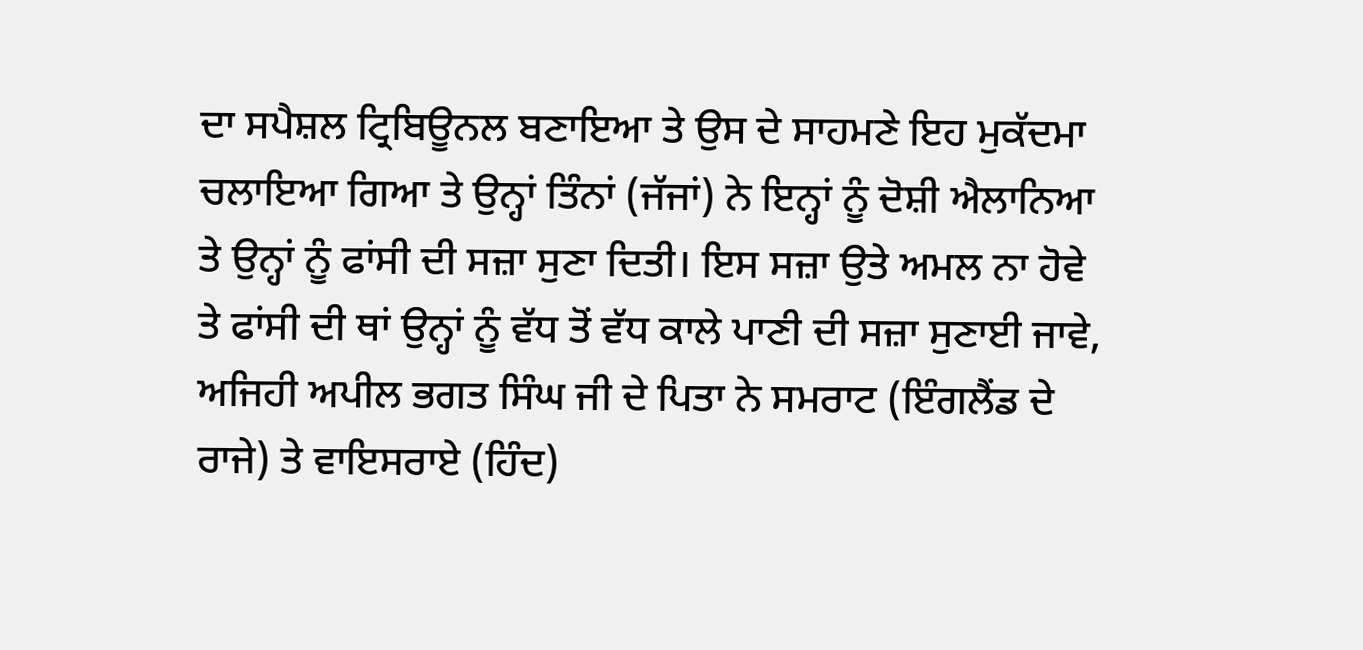ਦਾ ਸਪੈਸ਼ਲ ਟ੍ਰਿਬਿਊਨਲ ਬਣਾਇਆ ਤੇ ਉਸ ਦੇ ਸਾਹਮਣੇ ਇਹ ਮੁਕੱਦਮਾ ਚਲਾਇਆ ਗਿਆ ਤੇ ਉਨ੍ਹਾਂ ਤਿੰਨਾਂ (ਜੱਜਾਂ) ਨੇ ਇਨ੍ਹਾਂ ਨੂੰ ਦੋਸ਼ੀ ਐਲਾਨਿਆ ਤੇ ਉਨ੍ਹਾਂ ਨੂੰ ਫਾਂਸੀ ਦੀ ਸਜ਼ਾ ਸੁਣਾ ਦਿਤੀ। ਇਸ ਸਜ਼ਾ ਉਤੇ ਅਮਲ ਨਾ ਹੋਵੇ ਤੇ ਫਾਂਸੀ ਦੀ ਥਾਂ ਉਨ੍ਹਾਂ ਨੂੰ ਵੱਧ ਤੋਂ ਵੱਧ ਕਾਲੇ ਪਾਣੀ ਦੀ ਸਜ਼ਾ ਸੁਣਾਈ ਜਾਵੇ, ਅਜਿਹੀ ਅਪੀਲ ਭਗਤ ਸਿੰਘ ਜੀ ਦੇ ਪਿਤਾ ਨੇ ਸਮਰਾਟ (ਇੰਗਲੈਂਡ ਦੇ ਰਾਜੇ) ਤੇ ਵਾਇਸਰਾਏ (ਹਿੰਦ)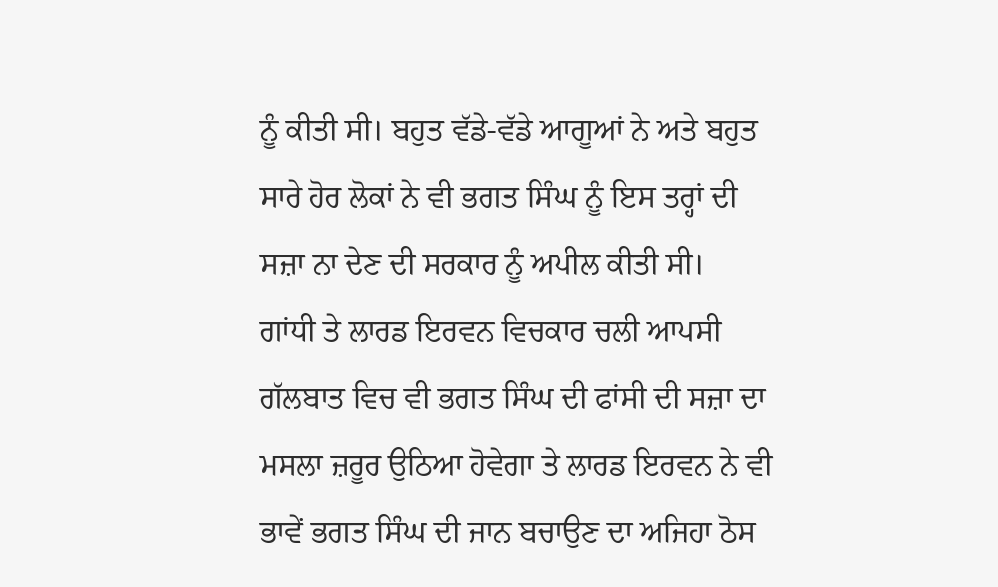ਨੂੰ ਕੀਤੀ ਸੀ। ਬਹੁਤ ਵੱਡੇ-ਵੱਡੇ ਆਗੂਆਂ ਨੇ ਅਤੇ ਬਹੁਤ ਸਾਰੇ ਹੋਰ ਲੋਕਾਂ ਨੇ ਵੀ ਭਗਤ ਸਿੰਘ ਨੂੰ ਇਸ ਤਰ੍ਹਾਂ ਦੀ ਸਜ਼ਾ ਨਾ ਦੇਣ ਦੀ ਸਰਕਾਰ ਨੂੰ ਅਪੀਲ ਕੀਤੀ ਸੀ।
ਗਾਂਧੀ ਤੇ ਲਾਰਡ ਇਰਵਨ ਵਿਚਕਾਰ ਚਲੀ ਆਪਸੀ ਗੱਲਬਾਤ ਵਿਚ ਵੀ ਭਗਤ ਸਿੰਘ ਦੀ ਫਾਂਸੀ ਦੀ ਸਜ਼ਾ ਦਾ ਮਸਲਾ ਜ਼ਰੂਰ ਉਠਿਆ ਹੋਵੇਗਾ ਤੇ ਲਾਰਡ ਇਰਵਨ ਨੇ ਵੀ ਭਾਵੇਂ ਭਗਤ ਸਿੰਘ ਦੀ ਜਾਨ ਬਚਾਉਣ ਦਾ ਅਜਿਹਾ ਠੋਸ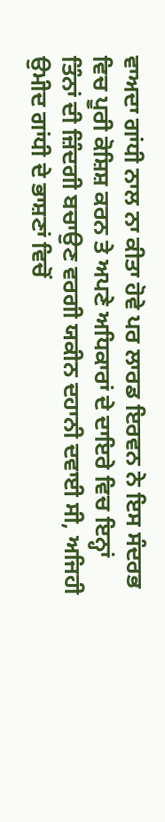ਵਾਅਦਾ ਗਾਂਧੀ ਨਾਲ ਨਾ ਕੀਤਾ ਹੋਵੇ ਪਰ ਲਾਰਡ ਇਰਵਨ ਨੇ ਇਸ ਸੰਦਰਭ ਵਿਚ ਪੂਰੀ ਕੋਸ਼ਿਸ਼ ਕਰਨ ਤੇ ਅਪਣੇ ਅਧਿਕਾਰਾਂ ਦੇ ਦਾਇਰੇ ਵਿਚ ਇਨ੍ਹਾਂ ਤਿੰਨਾਂ ਦੀ ਜ਼ਿੰਦਗੀ ਬਚਾਉਣ ਵਰਗੀ ਯਕੀਨ ਦਹਾਨੀ ਦਵਾਈ ਸੀ, ਅਜਿਹੀ ਉਮੀਦ ਗਾਂਧੀ ਦੇ ਭਾਸ਼ਣਾਂ ਵਿਚੋਂ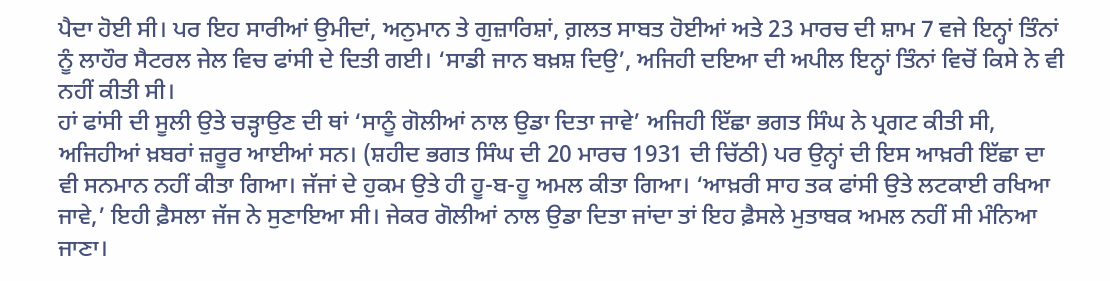ਪੈਦਾ ਹੋਈ ਸੀ। ਪਰ ਇਹ ਸਾਰੀਆਂ ਉਮੀਦਾਂ, ਅਨੁਮਾਨ ਤੇ ਗੁਜ਼ਾਰਿਸ਼ਾਂ, ਗ਼ਲਤ ਸਾਬਤ ਹੋਈਆਂ ਅਤੇ 23 ਮਾਰਚ ਦੀ ਸ਼ਾਮ 7 ਵਜੇ ਇਨ੍ਹਾਂ ਤਿੰਨਾਂ ਨੂੰ ਲਾਹੌਰ ਸੈਟਰਲ ਜੇਲ ਵਿਚ ਫਾਂਸੀ ਦੇ ਦਿਤੀ ਗਈ। ‘ਸਾਡੀ ਜਾਨ ਬਖ਼ਸ਼ ਦਿਉ’, ਅਜਿਹੀ ਦਇਆ ਦੀ ਅਪੀਲ ਇਨ੍ਹਾਂ ਤਿੰਨਾਂ ਵਿਚੋਂ ਕਿਸੇ ਨੇ ਵੀ ਨਹੀਂ ਕੀਤੀ ਸੀ।
ਹਾਂ ਫਾਂਸੀ ਦੀ ਸੂਲੀ ਉਤੇ ਚੜ੍ਹਾਉਣ ਦੀ ਥਾਂ ‘ਸਾਨੂੰ ਗੋਲੀਆਂ ਨਾਲ ਉਡਾ ਦਿਤਾ ਜਾਵੇ’ ਅਜਿਹੀ ਇੱਛਾ ਭਗਤ ਸਿੰਘ ਨੇ ਪ੍ਰਗਟ ਕੀਤੀ ਸੀ, ਅਜਿਹੀਆਂ ਖ਼ਬਰਾਂ ਜ਼ਰੂਰ ਆਈਆਂ ਸਨ। (ਸ਼ਹੀਦ ਭਗਤ ਸਿੰਘ ਦੀ 20 ਮਾਰਚ 1931 ਦੀ ਚਿੱਠੀ) ਪਰ ਉਨ੍ਹਾਂ ਦੀ ਇਸ ਆਖ਼ਰੀ ਇੱਛਾ ਦਾ ਵੀ ਸਨਮਾਨ ਨਹੀਂ ਕੀਤਾ ਗਿਆ। ਜੱਜਾਂ ਦੇ ਹੁਕਮ ਉਤੇ ਹੀ ਹੂ-ਬ-ਹੂ ਅਮਲ ਕੀਤਾ ਗਿਆ। ‘ਆਖ਼ਰੀ ਸਾਹ ਤਕ ਫਾਂਸੀ ਉਤੇ ਲਟਕਾਈ ਰਖਿਆ ਜਾਵੇ,’ ਇਹੀ ਫ਼ੈਸਲਾ ਜੱਜ ਨੇ ਸੁਣਾਇਆ ਸੀ। ਜੇਕਰ ਗੋਲੀਆਂ ਨਾਲ ਉਡਾ ਦਿਤਾ ਜਾਂਦਾ ਤਾਂ ਇਹ ਫ਼ੈਸਲੇ ਮੁਤਾਬਕ ਅਮਲ ਨਹੀਂ ਸੀ ਮੰਨਿਆ ਜਾਣਾ।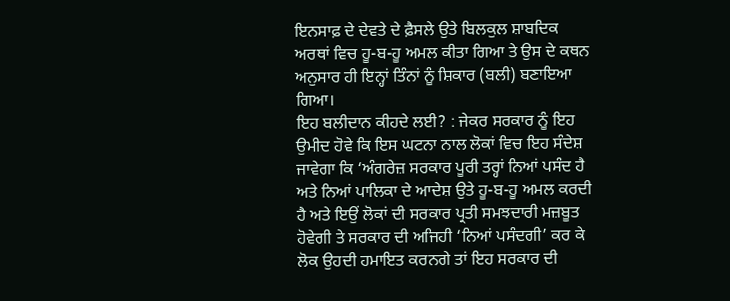ਇਨਸਾਫ਼ ਦੇ ਦੇਵਤੇ ਦੇ ਫ਼ੈਸਲੇ ਉਤੇ ਬਿਲਕੁਲ ਸ਼ਾਬਦਿਕ ਅਰਥਾਂ ਵਿਚ ਹੂ-ਬ-ਹੂ ਅਮਲ ਕੀਤਾ ਗਿਆ ਤੇ ਉਸ ਦੇ ਕਥਨ ਅਨੁਸਾਰ ਹੀ ਇਨ੍ਹਾਂ ਤਿੰਨਾਂ ਨੂੰ ਸ਼ਿਕਾਰ (ਬਲੀ) ਬਣਾਇਆ ਗਿਆ।
ਇਹ ਬਲੀਦਾਨ ਕੀਹਦੇ ਲਈ? : ਜੇਕਰ ਸਰਕਾਰ ਨੂੰ ਇਹ ਉਮੀਦ ਹੋਵੇ ਕਿ ਇਸ ਘਟਨਾ ਨਾਲ ਲੋਕਾਂ ਵਿਚ ਇਹ ਸੰਦੇਸ਼ ਜਾਵੇਗਾ ਕਿ ‘ਅੰਗਰੇਜ਼ ਸਰਕਾਰ ਪੂਰੀ ਤਰ੍ਹਾਂ ਨਿਆਂ ਪਸੰਦ ਹੈ ਅਤੇ ਨਿਆਂ ਪਾਲਿਕਾ ਦੇ ਆਦੇਸ਼ ਉਤੇ ਹੂ-ਬ-ਹੂ ਅਮਲ ਕਰਦੀ ਹੈ ਅਤੇ ਇਉਂ ਲੋਕਾਂ ਦੀ ਸਰਕਾਰ ਪ੍ਰਤੀ ਸਮਝਦਾਰੀ ਮਜ਼ਬੂਤ ਹੋਵੇਗੀ ਤੇ ਸਰਕਾਰ ਦੀ ਅਜਿਹੀ ‘ਨਿਆਂ ਪਸੰਦਗੀ’ ਕਰ ਕੇ ਲੋਕ ਉਹਦੀ ਹਮਾਇਤ ਕਰਨਗੇ ਤਾਂ ਇਹ ਸਰਕਾਰ ਦੀ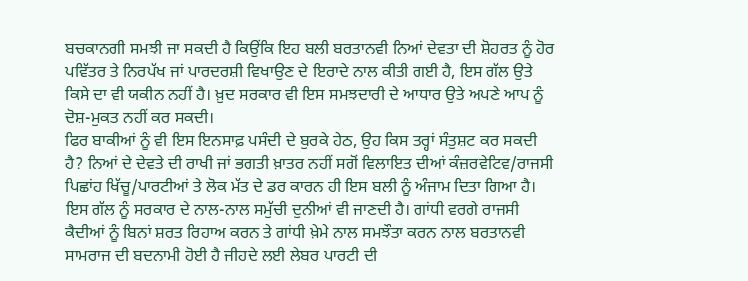ਬਚਕਾਨਗੀ ਸਮਝੀ ਜਾ ਸਕਦੀ ਹੈ ਕਿਉਂਕਿ ਇਹ ਬਲੀ ਬਰਤਾਨਵੀ ਨਿਆਂ ਦੇਵਤਾ ਦੀ ਸ਼ੋਹਰਤ ਨੂੰ ਹੋਰ ਪਵਿੱਤਰ ਤੇ ਨਿਰਪੱਖ ਜਾਂ ਪਾਰਦਰਸ਼ੀ ਵਿਖਾਉਣ ਦੇ ਇਰਾਦੇ ਨਾਲ ਕੀਤੀ ਗਈ ਹੈ, ਇਸ ਗੱਲ ਉਤੇ ਕਿਸੇ ਦਾ ਵੀ ਯਕੀਨ ਨਹੀਂ ਹੈ। ਖ਼ੁਦ ਸਰਕਾਰ ਵੀ ਇਸ ਸਮਝਦਾਰੀ ਦੇ ਆਧਾਰ ਉਤੇ ਅਪਣੇ ਆਪ ਨੂੰ ਦੋਸ਼-ਮੁਕਤ ਨਹੀਂ ਕਰ ਸਕਦੀ।
ਫਿਰ ਬਾਕੀਆਂ ਨੂੰ ਵੀ ਇਸ ਇਨਸਾਫ਼ ਪਸੰਦੀ ਦੇ ਬੁਰਕੇ ਹੇਠ, ਉਹ ਕਿਸ ਤਰ੍ਹਾਂ ਸੰਤੁਸ਼ਟ ਕਰ ਸਕਦੀ ਹੈ? ਨਿਆਂ ਦੇ ਦੇਵਤੇ ਦੀ ਰਾਖੀ ਜਾਂ ਭਗਤੀ ਖ਼ਾਤਰ ਨਹੀਂ ਸਗੋਂ ਵਿਲਾਇਤ ਦੀਆਂ ਕੰਜ਼ਰਵੇਟਿਵ/ਰਾਜਸੀ ਪਿਛਾਂਹ ਖਿੱਚੂ/ਪਾਰਟੀਆਂ ਤੇ ਲੋਕ ਮੱਤ ਦੇ ਡਰ ਕਾਰਨ ਹੀ ਇਸ ਬਲੀ ਨੂੰ ਅੰਜਾਮ ਦਿਤਾ ਗਿਆ ਹੈ। ਇਸ ਗੱਲ ਨੂੰ ਸਰਕਾਰ ਦੇ ਨਾਲ-ਨਾਲ ਸਮੁੱਚੀ ਦੁਨੀਆਂ ਵੀ ਜਾਣਦੀ ਹੈ। ਗਾਂਧੀ ਵਰਗੇ ਰਾਜਸੀ ਕੈਦੀਆਂ ਨੂੰ ਬਿਨਾਂ ਸ਼ਰਤ ਰਿਹਾਅ ਕਰਨ ਤੇ ਗਾਂਧੀ ਖ਼ੇਮੇ ਨਾਲ ਸਮਝੌਤਾ ਕਰਨ ਨਾਲ ਬਰਤਾਨਵੀ ਸਾਮਰਾਜ ਦੀ ਬਦਨਾਮੀ ਹੋਈ ਹੈ ਜੀਹਦੇ ਲਈ ਲੇਬਰ ਪਾਰਟੀ ਦੀ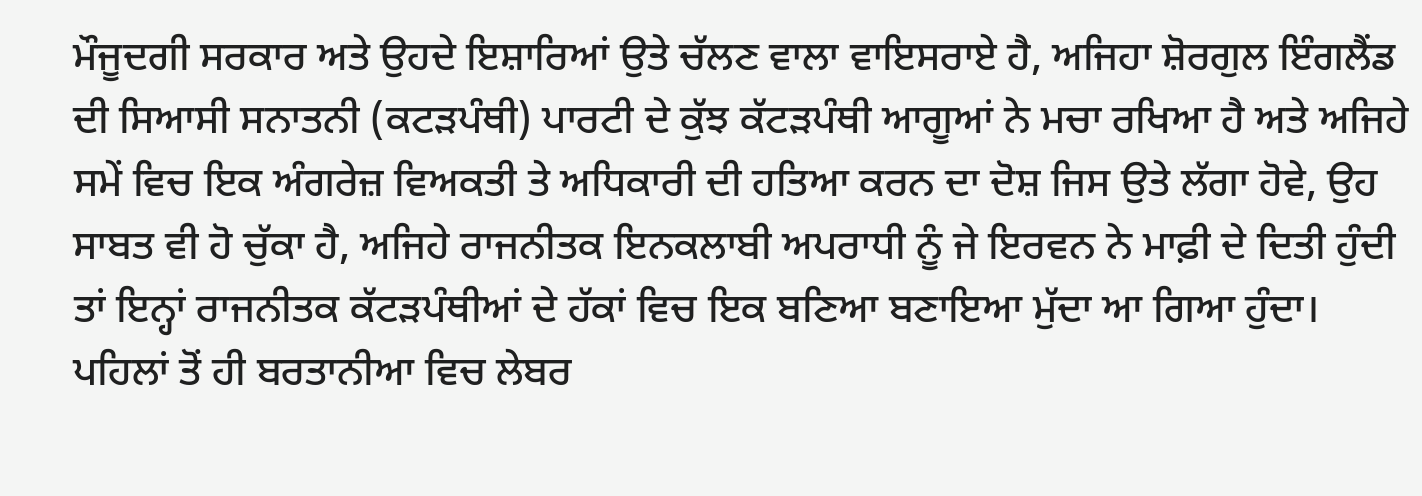ਮੌਜੂਦਗੀ ਸਰਕਾਰ ਅਤੇ ਉਹਦੇ ਇਸ਼ਾਰਿਆਂ ਉਤੇ ਚੱਲਣ ਵਾਲਾ ਵਾਇਸਰਾਏ ਹੈ, ਅਜਿਹਾ ਸ਼ੋਰਗੁਲ ਇੰਗਲੈਂਡ ਦੀ ਸਿਆਸੀ ਸਨਾਤਨੀ (ਕਟੜਪੰਥੀ) ਪਾਰਟੀ ਦੇ ਕੁੱਝ ਕੱਟੜਪੰਥੀ ਆਗੂਆਂ ਨੇ ਮਚਾ ਰਖਿਆ ਹੈ ਅਤੇ ਅਜਿਹੇ ਸਮੇਂ ਵਿਚ ਇਕ ਅੰਗਰੇਜ਼ ਵਿਅਕਤੀ ਤੇ ਅਧਿਕਾਰੀ ਦੀ ਹਤਿਆ ਕਰਨ ਦਾ ਦੋਸ਼ ਜਿਸ ਉਤੇ ਲੱਗਾ ਹੋਵੇ, ਉਹ ਸਾਬਤ ਵੀ ਹੋ ਚੁੱਕਾ ਹੈ, ਅਜਿਹੇ ਰਾਜਨੀਤਕ ਇਨਕਲਾਬੀ ਅਪਰਾਧੀ ਨੂੰ ਜੇ ਇਰਵਨ ਨੇ ਮਾਫ਼ੀ ਦੇ ਦਿਤੀ ਹੁੰਦੀ ਤਾਂ ਇਨ੍ਹਾਂ ਰਾਜਨੀਤਕ ਕੱਟੜਪੰਥੀਆਂ ਦੇ ਹੱਕਾਂ ਵਿਚ ਇਕ ਬਣਿਆ ਬਣਾਇਆ ਮੁੱਦਾ ਆ ਗਿਆ ਹੁੰਦਾ।
ਪਹਿਲਾਂ ਤੋਂ ਹੀ ਬਰਤਾਨੀਆ ਵਿਚ ਲੇਬਰ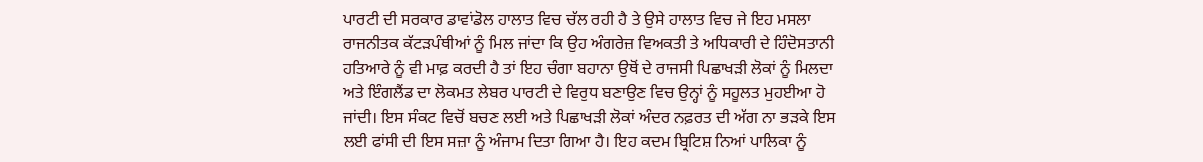ਪਾਰਟੀ ਦੀ ਸਰਕਾਰ ਡਾਵਾਂਡੋਲ ਹਾਲਾਤ ਵਿਚ ਚੱਲ ਰਹੀ ਹੈ ਤੇ ਉਸੇ ਹਾਲਾਤ ਵਿਚ ਜੇ ਇਹ ਮਸਲਾ ਰਾਜਨੀਤਕ ਕੱਟੜਪੰਥੀਆਂ ਨੂੰ ਮਿਲ ਜਾਂਦਾ ਕਿ ਉਹ ਅੰਗਰੇਜ਼ ਵਿਅਕਤੀ ਤੇ ਅਧਿਕਾਰੀ ਦੇ ਹਿੰਦੋਸਤਾਨੀ ਹਤਿਆਰੇ ਨੂੰ ਵੀ ਮਾਫ਼ ਕਰਦੀ ਹੈ ਤਾਂ ਇਹ ਚੰਗਾ ਬਹਾਨਾ ਉਥੋਂ ਦੇ ਰਾਜਸੀ ਪਿਛਾਖੜੀ ਲੋਕਾਂ ਨੂੰ ਮਿਲਦਾ ਅਤੇ ਇੰਗਲੈਂਡ ਦਾ ਲੋਕਮਤ ਲੇਬਰ ਪਾਰਟੀ ਦੇ ਵਿਰੁਧ ਬਣਾਉਣ ਵਿਚ ਉਨ੍ਹਾਂ ਨੂੰ ਸਹੂਲਤ ਮੁਹਈਆ ਹੋ ਜਾਂਦੀ। ਇਸ ਸੰਕਟ ਵਿਚੋਂ ਬਚਣ ਲਈ ਅਤੇ ਪਿਛਾਖੜੀ ਲੋਕਾਂ ਅੰਦਰ ਨਫ਼ਰਤ ਦੀ ਅੱਗ ਨਾ ਭੜਕੇ ਇਸ ਲਈ ਫਾਂਸੀ ਦੀ ਇਸ ਸਜ਼ਾ ਨੂੰ ਅੰਜਾਮ ਦਿਤਾ ਗਿਆ ਹੈ। ਇਹ ਕਦਮ ਬ੍ਰਿਟਿਸ਼ ਨਿਆਂ ਪਾਲਿਕਾ ਨੂੰ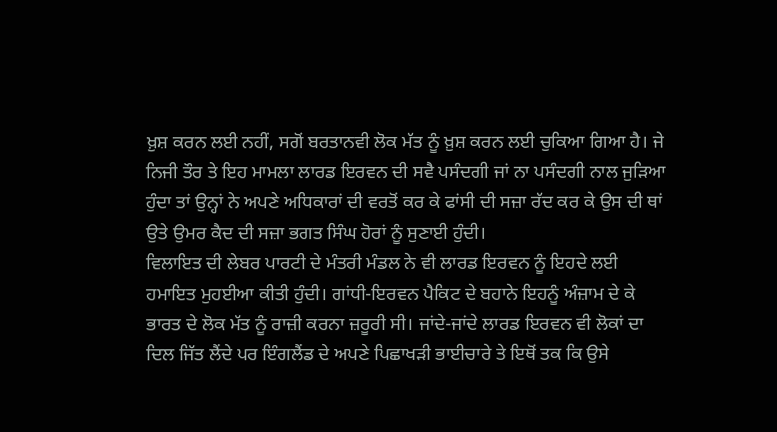ਖ਼ੁਸ਼ ਕਰਨ ਲਈ ਨਹੀਂ, ਸਗੋਂ ਬਰਤਾਨਵੀ ਲੋਕ ਮੱਤ ਨੂੰ ਖ਼ੁਸ਼ ਕਰਨ ਲਈ ਚੁਕਿਆ ਗਿਆ ਹੈ। ਜੇ ਨਿਜੀ ਤੌਰ ਤੇ ਇਹ ਮਾਮਲਾ ਲਾਰਡ ਇਰਵਨ ਦੀ ਸਵੈ ਪਸੰਦਗੀ ਜਾਂ ਨਾ ਪਸੰਦਗੀ ਨਾਲ ਜੁੜਿਆ ਹੁੰਦਾ ਤਾਂ ਉਨ੍ਹਾਂ ਨੇ ਅਪਣੇ ਅਧਿਕਾਰਾਂ ਦੀ ਵਰਤੋਂ ਕਰ ਕੇ ਫਾਂਸੀ ਦੀ ਸਜ਼ਾ ਰੱਦ ਕਰ ਕੇ ਉਸ ਦੀ ਥਾਂ ਉਤੇ ਉਮਰ ਕੈਦ ਦੀ ਸਜ਼ਾ ਭਗਤ ਸਿੰਘ ਹੋਰਾਂ ਨੂੰ ਸੁਣਾਈ ਹੁੰਦੀ।
ਵਿਲਾਇਤ ਦੀ ਲੇਬਰ ਪਾਰਟੀ ਦੇ ਮੰਤਰੀ ਮੰਡਲ ਨੇ ਵੀ ਲਾਰਡ ਇਰਵਨ ਨੂੰ ਇਹਦੇ ਲਈ ਹਮਾਇਤ ਮੁਹਈਆ ਕੀਤੀ ਹੁੰਦੀ। ਗਾਂਧੀ-ਇਰਵਨ ਪੈਕਿਟ ਦੇ ਬਹਾਨੇ ਇਹਨੂੰ ਅੰਜ਼ਾਮ ਦੇ ਕੇ ਭਾਰਤ ਦੇ ਲੋਕ ਮੱਤ ਨੂੰ ਰਾਜ਼ੀ ਕਰਨਾ ਜ਼ਰੂਰੀ ਸੀ। ਜਾਂਦੇ-ਜਾਂਦੇ ਲਾਰਡ ਇਰਵਨ ਵੀ ਲੋਕਾਂ ਦਾ ਦਿਲ ਜਿੱਤ ਲੈਂਦੇ ਪਰ ਇੰਗਲੈਂਡ ਦੇ ਅਪਣੇ ਪਿਛਾਖੜੀ ਭਾਈਚਾਰੇ ਤੇ ਇਥੋਂ ਤਕ ਕਿ ਉਸੇ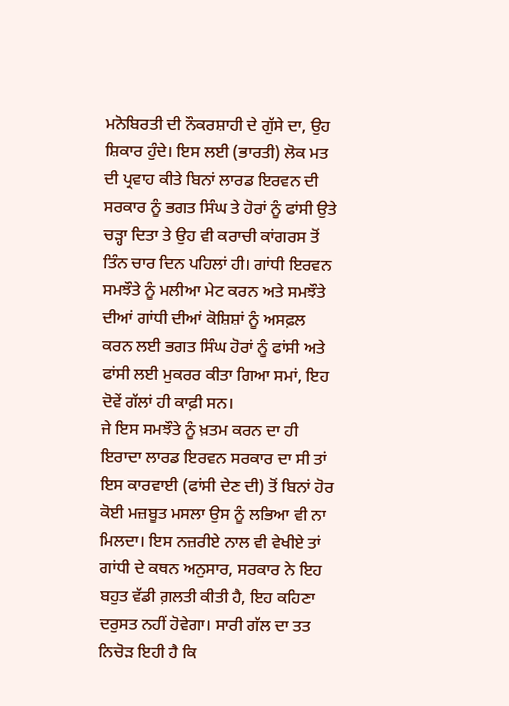ਮਨੋਬਿਰਤੀ ਦੀ ਨੌਕਰਸ਼ਾਹੀ ਦੇ ਗੁੱਸੇ ਦਾ, ਉਹ ਸ਼ਿਕਾਰ ਹੁੰਦੇ। ਇਸ ਲਈ (ਭਾਰਤੀ) ਲੋਕ ਮਤ ਦੀ ਪ੍ਰਵਾਹ ਕੀਤੇ ਬਿਨਾਂ ਲਾਰਡ ਇਰਵਨ ਦੀ ਸਰਕਾਰ ਨੂੰ ਭਗਤ ਸਿੰਘ ਤੇ ਹੋਰਾਂ ਨੂੰ ਫਾਂਸੀ ਉਤੇ ਚੜ੍ਹਾ ਦਿਤਾ ਤੇ ਉਹ ਵੀ ਕਰਾਚੀ ਕਾਂਗਰਸ ਤੋਂ ਤਿੰਨ ਚਾਰ ਦਿਨ ਪਹਿਲਾਂ ਹੀ। ਗਾਂਧੀ ਇਰਵਨ ਸਮਝੌਤੇ ਨੂੰ ਮਲੀਆ ਮੇਟ ਕਰਨ ਅਤੇ ਸਮਝੌਤੇ ਦੀਆਂ ਗਾਂਧੀ ਦੀਆਂ ਕੋਸ਼ਿਸ਼ਾਂ ਨੂੰ ਅਸਫ਼ਲ ਕਰਨ ਲਈ ਭਗਤ ਸਿੰਘ ਹੋਰਾਂ ਨੂੰ ਫਾਂਸੀ ਅਤੇ ਫਾਂਸੀ ਲਈ ਮੁਕਰਰ ਕੀਤਾ ਗਿਆ ਸਮਾਂ, ਇਹ ਦੋਵੇਂ ਗੱਲਾਂ ਹੀ ਕਾਫ਼ੀ ਸਨ।
ਜੇ ਇਸ ਸਮਝੌਤੇ ਨੂੰ ਖ਼ਤਮ ਕਰਨ ਦਾ ਹੀ ਇਰਾਦਾ ਲਾਰਡ ਇਰਵਨ ਸਰਕਾਰ ਦਾ ਸੀ ਤਾਂ ਇਸ ਕਾਰਵਾਈ (ਫਾਂਸੀ ਦੇਣ ਦੀ) ਤੋਂ ਬਿਨਾਂ ਹੋਰ ਕੋਈ ਮਜ਼ਬੂਤ ਮਸਲਾ ਉਸ ਨੂੰ ਲਭਿਆ ਵੀ ਨਾ ਮਿਲਦਾ। ਇਸ ਨਜ਼ਰੀਏ ਨਾਲ ਵੀ ਵੇਖੀਏ ਤਾਂ ਗਾਂਧੀ ਦੇ ਕਥਨ ਅਨੁਸਾਰ, ਸਰਕਾਰ ਨੇ ਇਹ ਬਹੁਤ ਵੱਡੀ ਗ਼ਲਤੀ ਕੀਤੀ ਹੈ, ਇਹ ਕਹਿਣਾ ਦਰੁਸਤ ਨਹੀਂ ਹੋਵੇਗਾ। ਸਾਰੀ ਗੱਲ ਦਾ ਤਤ ਨਿਚੋੜ ਇਹੀ ਹੈ ਕਿ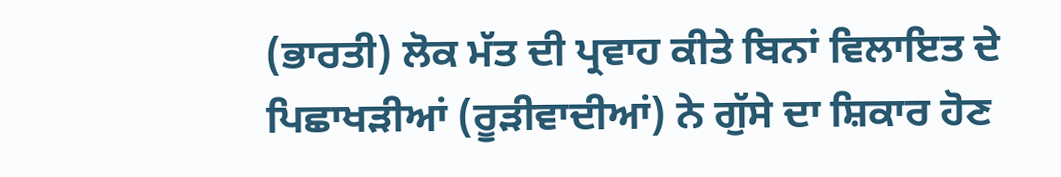(ਭਾਰਤੀ) ਲੋਕ ਮੱਤ ਦੀ ਪ੍ਰਵਾਹ ਕੀਤੇ ਬਿਨਾਂ ਵਿਲਾਇਤ ਦੇ ਪਿਛਾਖੜੀਆਂ (ਰੂੜੀਵਾਦੀਆਂ) ਨੇ ਗੁੱਸੇ ਦਾ ਸ਼ਿਕਾਰ ਹੋਣ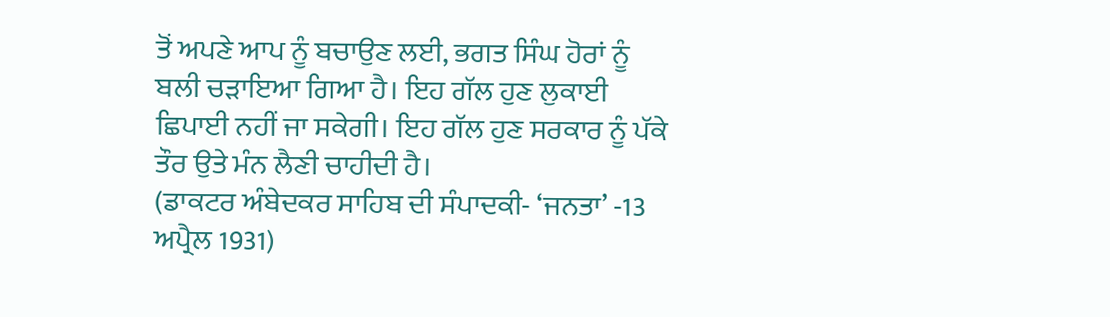ਤੋਂ ਅਪਣੇ ਆਪ ਨੂੰ ਬਚਾਉਣ ਲਈ, ਭਗਤ ਸਿੰਘ ਹੋਰਾਂ ਨੂੰ ਬਲੀ ਚੜਾਇਆ ਗਿਆ ਹੈ। ਇਹ ਗੱਲ ਹੁਣ ਲੁਕਾਈ ਛਿਪਾਈ ਨਹੀਂ ਜਾ ਸਕੇਗੀ। ਇਹ ਗੱਲ ਹੁਣ ਸਰਕਾਰ ਨੂੰ ਪੱਕੇ ਤੌਰ ਉਤੇ ਮੰਨ ਲੈਣੀ ਚਾਹੀਦੀ ਹੈ।
(ਡਾਕਟਰ ਅੰਬੇਦਕਰ ਸਾਹਿਬ ਦੀ ਸੰਪਾਦਕੀ- ‘ਜਨਤਾ’ -13 ਅਪ੍ਰੈਲ 1931)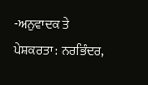-ਅਨੁਵਾਦਕ ਤੇ ਪੇਸ਼ਕਰਤਾ : ਨਰਭਿੰਦਰ,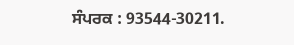ਸੰਪਰਕ : 93544-30211.